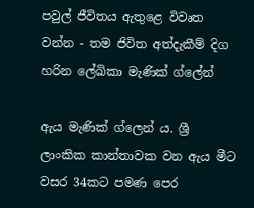පවුල් ජීවිතය ඇතුළෙ විවෘත වන්න - තම ජිවිත අත්දැකීම් දිග හරින ලේඛිකා මැණික් ග්ලේන්

ඇය මැණික් ග්ලෙන් ය. ශ්‍රී ලාංකික කාන්තාවක වන ඇය මීට වසර 34කට පමණ පෙර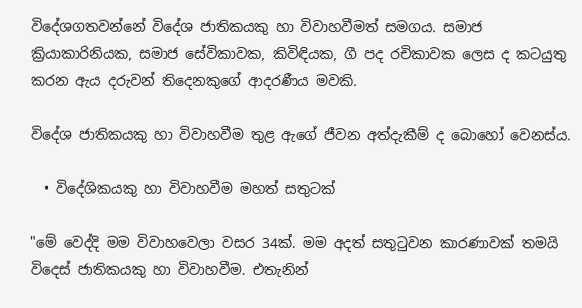විදේශගතවන්නේ විදේශ ජාතිකයකු හා විවාහවීමත් සමගය. සමාජ ක්‍රියාකාරිනියක, සමාජ සේවිකාවක, කිවිඳියක, ගී පද රචිකාවක ලෙස ද කටයුතු කරන ඇය දරුවන් තිදෙනකුගේ ආදරණීය මවකි.

විදේශ ජාතිකයකු හා විවාහවීම තුළ ඇගේ ජීවන අත්දැකීම් ද බොහෝ වෙනස්ය.

  • විදේශිකයකු හා විවාහවීම මහත් සතුටක්

"මේ වෙද්දි මම විවාහවෙලා වසර 34ක්. මම අදත් සතුටුවන කාරණාවක් තමයි විදෙස් ජාතිකයකු හා විවාහවීම. එතැනින්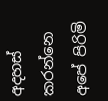අදහස් කරන්නෙ අපේ පිරිමි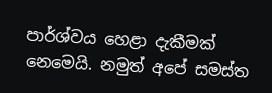පාර්ශ්වය හෙළා දැකීමක් නෙමෙයි. නමුත් අපේ සමස්ත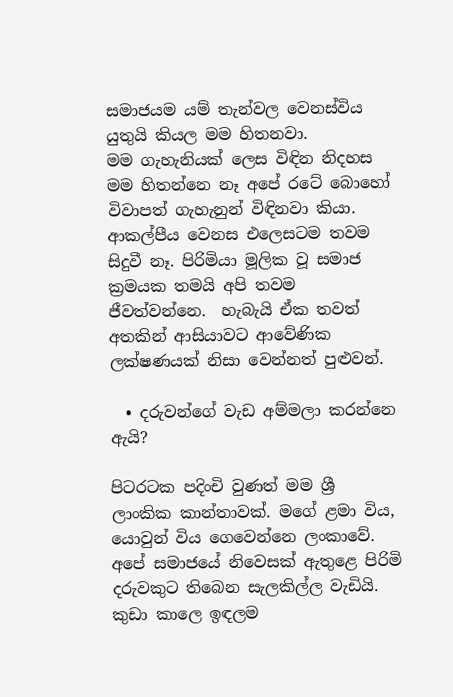සමාජයම යම් තැන්වල වෙනස්විය යුතුයි කියල මම හිතනවා.
මම ගැහැනියක් ලෙස විඳින නිදහස මම හිතන්නෙ නෑ අපේ රටේ බොහෝ විවාපත් ගැහැනුන් විඳිනවා කියා.
ආකල්පීය වෙනස එලෙසටම තවම සිදුවී නෑ. පිරිමියා මූලික වූ සමාජ ක්‍රමයක තමයි අපි තවම ජීවත්වන්නෙ.  හැබැයි ඒක තවත් අතකින් ආසියාවට ආවේණික ලක්ෂණයක් නිසා වෙන්නත් පුළුවන්.

  • දරුවන්ගේ වැඩ අම්මලා කරන්නෙ ඇයි?

පිටරටක පදිංචි වුණත් මම ශ්‍රී ලාංකික කාන්තාවක්. මගේ ළමා විය, යොවුන් විය ගෙවෙන්නෙ ලංකාවේ. අපේ සමාජයේ නිවෙසක් ඇතුළෙ පිරිමි දරුවකුට තිබෙන සැලකිල්ල වැඩියි. කුඩා කාලෙ ඉඳලම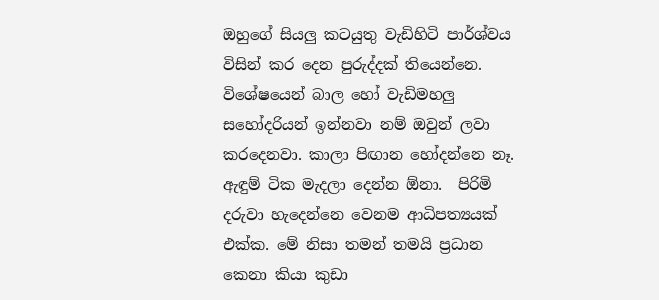ඔහුගේ සියලු කටයුතු වැඩිහිටි පාර්ශ්වය විසින් කර දෙන පුරුද්දක් තියෙන්නෙ. විශේෂයෙන් බාල හෝ වැඩිමහලු සහෝදරියන් ඉන්නවා නම් ඔවුන් ලවා කරදෙනවා. කාලා පිඟාන හෝදන්නෙ නෑ. ඇඳුම් ටික මැදලා දෙන්න ඕනා.  පිරිමි දරුවා හැදෙන්නෙ වෙනම ආධිපත්‍යයක් එක්ක. මේ නිසා තමන් තමයි ප්‍රධාන කෙනා කියා කුඩා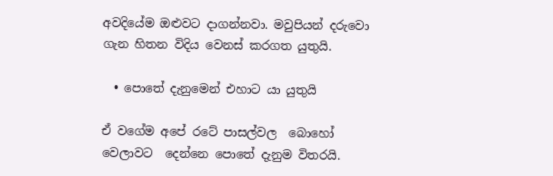අවදියේම ඔළුවට දාගන්නවා. මවුපියන් දරුවො ගැන හිතන විදිය වෙනස් කරගත යුතුයි.

  • පොතේ දැනුමෙන් එහාට යා යුතුයි

ඒ වගේම අපේ රටේ පාසල්වල  බොහෝ වෙලාවට  දෙන්නෙ පොතේ දැනුම විතරයි.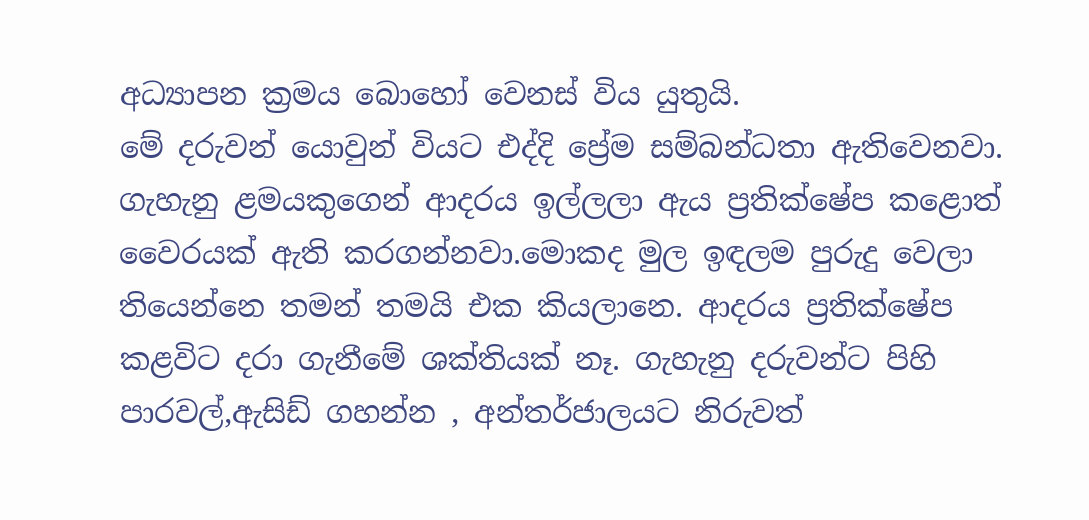අධ්‍යාපන ක්‍රමය බොහෝ වෙනස් විය යුතුයි.
මේ දරුවන් යොවුන් වියට එද්දි ප්‍රේම සම්බන්ධතා ඇතිවෙනවා. ගැහැනු ළමයකුගෙන් ආදරය ඉල්ලලා ඇය ප්‍රතික්ෂේප කළොත් වෛරයක් ඇති කරගන්නවා.මොකද මුල ඉඳලම පුරුදු වෙලා තියෙන්නෙ තමන් තමයි එක කියලානෙ. ආදරය ප්‍රතික්ෂේප කළවිට දරා ගැනීමේ ශක්තියක් නෑ. ගැහැනු දරුවන්ට පිහි පාරවල්,ඇසිඩ් ගහන්න , අන්තර්ජාලයට නිරුවත්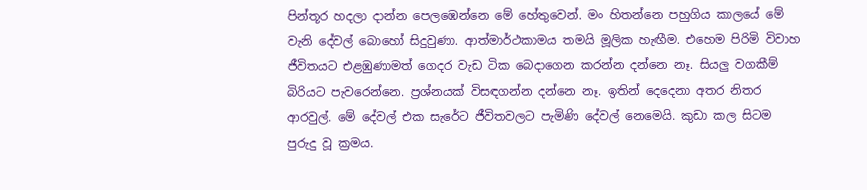පින්තූර හදලා දාන්න පෙලඹෙන්නෙ මේ හේතුවෙන්. මං හිතන්නෙ පහුගිය කාලයේ මේ වැනි දේවල් බොහෝ සිදුවුණා. ආත්මාර්ථකාමය තමයි මූලික හැඟීම. එහෙම පිරිමි විවාහ ජීවිතයට එළඹුණාමත් ගෙදර වැඩ ටික බෙදාගෙන කරන්න දන්නෙ නෑ. සියලු වගකීම් බිරියට පැවරෙන්නෙ. ප්‍රශ්නයක් විසඳගන්න දන්නෙ නෑ. ඉතින් දෙදෙනා අතර නිතර ආරවුල්. මේ දේවල් එක සැරේට ජීවිතවලට පැමිණි දේවල් නෙමෙයි. කුඩා කල සිටම පුරුදු වූ ක්‍රමය.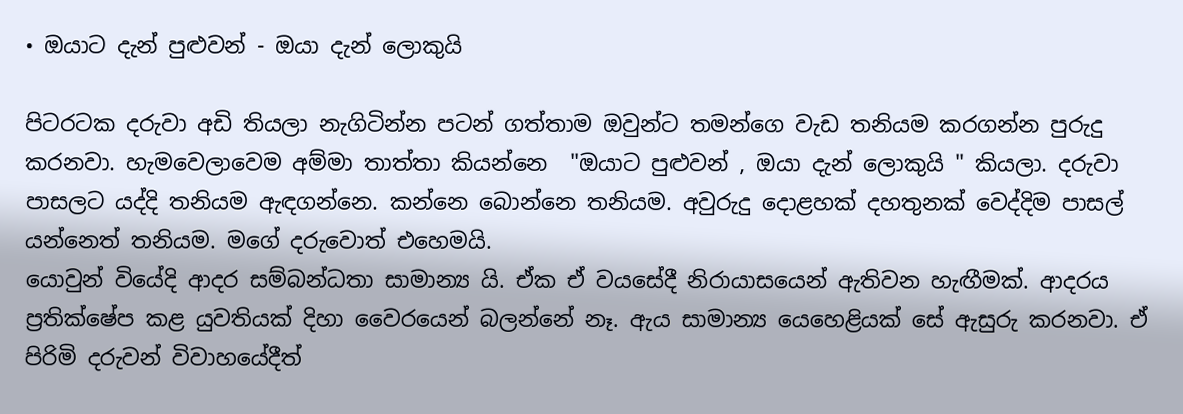• ඔයාට දැන් පුළුවන් - ඔයා දැන් ලොකුයි

පිටරටක දරුවා අඩි තියලා නැගිටින්න පටන් ගත්තාම ඔවුන්ට තමන්ගෙ වැඩ තනියම කරගන්න පුරුදු කරනවා. හැමවෙලාවෙම අම්මා තාත්තා කියන්නෙ  "ඔයාට පුළුවන් , ඔයා දැන් ලොකුයි " කියලා. දරුවා පාසලට යද්දි තනියම ඇඳගන්නෙ. කන්නෙ බොන්නෙ තනියම. අවුරුදු දොළහක් දහතුනක් වෙද්දිම පාසල් යන්නෙත් තනියම. මගේ දරුවොත් එහෙමයි.
යොවුන් වියේදි ආදර සම්බන්ධතා සාමාන්‍ය යි. ඒක ඒ වයසේදී නිරායාසයෙන් ඇතිවන හැඟීමක්. ආදරය ප්‍රතික්ෂේප කළ යුවතියක් දිහා වෛරයෙන් බලන්නේ නෑ. ඇය සාමාන්‍ය යෙහෙළියක් සේ ඇසුරු කරනවා. ඒ පිරිමි දරුවන් විවාහයේදීත්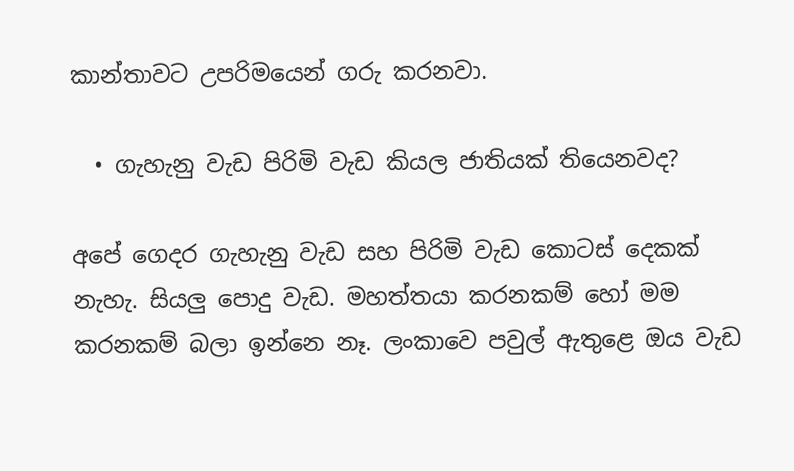කාන්තාවට උපරිමයෙන් ගරු කරනවා.

  • ගැහැනු වැඩ පිරිමි වැඩ කියල ජාතියක් තියෙනවද?

අපේ ගෙදර ගැහැනු වැඩ සහ පිරිමි වැඩ කොටස් දෙකක් නැහැ. සියලු පොදු වැඩ. මහත්තයා කරනකම් හෝ මම කරනකම් බලා ඉන්නෙ නෑ. ලංකාවෙ පවුල් ඇතුළෙ ඔය වැඩ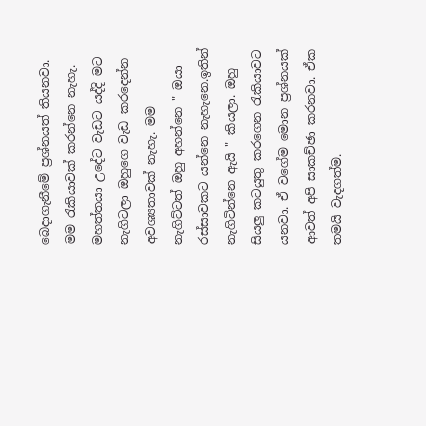බෙදාගැනීමේ ප්‍රශ්නයත් තියනවා.
මම රැකියාවක් කරන්නෙ නැහැ. මහත්තයා උදේට වැඩට යද්දි මට නැගිටලා ඔහුගෙ වැඩ කරදෙන්න අවශ්‍යතාවක් නැහැ. මම නැගිට්ටත් ඔහු අහන්නෙ " ඔයා රස්සාවකට යන්නෙ නැහැනෙ.ඉතින් නැගිටින්නෙ ඇයි " කියලා. ඔහු සියලු කටයුතු කරගෙන රැකියාවට යනවා. ඒ වගේම මොන ප්‍රශ්නයක් ආවත් අපි සාකච්ඡා කරනවා. ඒක තමයි වැදගත්ම.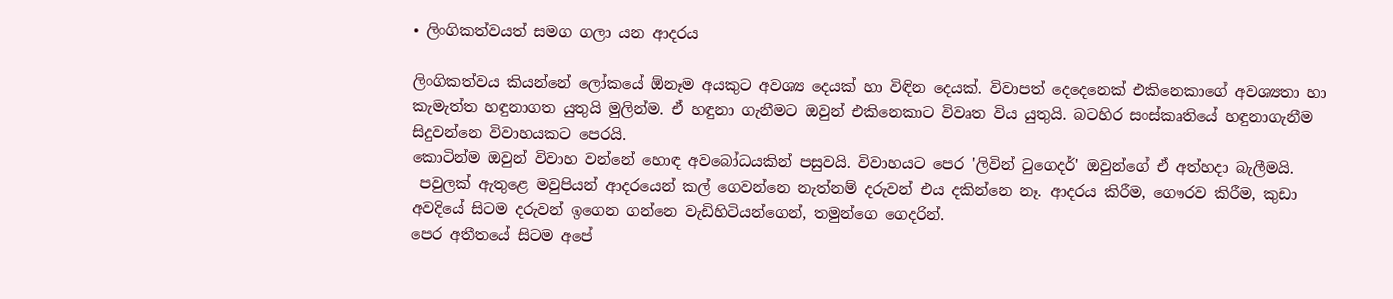• ලිංගිකත්වයත් සමග ගලා යන ආදරය

ලිංගිකත්වය කියන්නේ ලෝකයේ ඕනෑම අයකුට අවශ්‍ය දෙයක් හා විඳින දෙයක්. විවාපත් දෙදෙනෙක් එකිනෙකාගේ අවශ්‍යතා හා කැමැත්ත හඳුනාගත යුතුයි මුලින්ම. ඒ හඳුනා ගැනීමට ඔවුන් එකිනෙකාට විවෘත විය යුතුයි. බටහිර සංස්කෘතියේ හඳුනාගැනීම සිදුවන්නෙ විවාහයකට පෙරයි.
කොටින්ම ඔවුන් විවාහ වන්නේ හොඳ අවබෝධයකින් පසුවයි. විවාහයට පෙර 'ලිවින් ටුගෙදර්' ඔවුන්ගේ ඒ අත්හදා බැලීමයි.
 පවුලක් ඇතුළෙ මවුපියන් ආදරයෙන් කල් ගෙවන්නෙ නැත්නම් දරුවන් එය දකින්නෙ නෑ. ආදරය කිරීම, ගෞරව කිරීම, කුඩා අවදියේ සිටම දරුවන් ඉගෙන ගන්නෙ වැඩිහිටියන්ගෙන්, තමුන්ගෙ ගෙදරින්.
පෙර අතීතයේ සිටම අපේ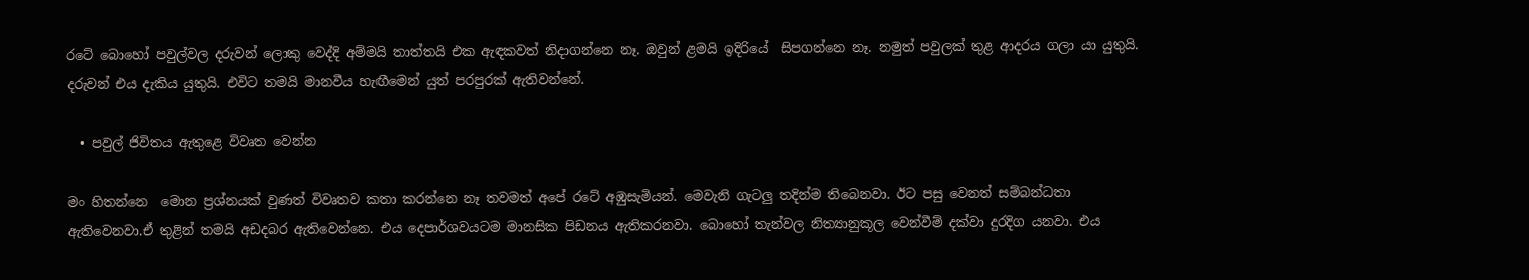රටේ බොහෝ පවුල්වල දරුවන් ලොකු වෙද්දි අම්මයි තාත්තයි එක ඇඳකවත් නිදාගන්නෙ නෑ. ඔවුන් ළමයි ඉදිරියේ  සිපගන්නෙ නෑ. නමුත් පවුලක් තුළ ආදරය ගලා යා යුතුයි. දරුවන් එය දැකිය යුතුයි. එවිට තමයි මානවීය හැඟීමෙන් යුත් පරපුරක් ඇතිවන්නේ.

  • පවුල් ජිවිතය ඇතුළෙ විවෘත වෙන්න

මං හිතන්නෙ  මොන ප්‍රශ්නයක් වුණත් විවෘතව කතා කරන්නෙ නෑ තවමත් අපේ රටේ අඹුසැමියන්. මෙවැනි ගැටලු තදින්ම තිබෙනවා. ඊට පසු වෙනත් සම්බන්ධතා ඇතිවෙනවා.ඒ තුළින් තමයි අඩදබර ඇතිවෙන්නෙ. එය දෙපාර්ශවයටම මානසික පිඩනය ඇතිකරනවා. බොහෝ තැන්වල නිත්‍යානුකූල වෙන්වීම් දක්වා දුරදිග යනවා. එය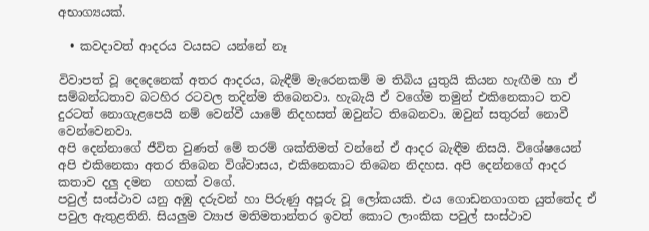අභාග්‍යයක්.

  • කවදාවත් ආදරය වයසට යන්නේ නෑ

විවාපත් වූ දෙදෙනෙක් අතර ආදරය, බැඳීම් මැරෙනකම් ම තිබිය යුතුයි කියන හැඟීම හා ඒ සම්බන්ධතාව බටහිර රටවල තදින්ම තිබෙනවා. හැබැයි ඒ වගේම තමුන් එකිනෙකාට තව දුරටත් නොගැළපෙයි නම් වෙන්වී යාමේ නිදහසත් ඔවුන්ට තිබෙනවා. ඔවුන් සතුරන් නොවී වෙන්වෙනවා.
අපි දෙන්නාගේ ජීවිත වුණත් මේ තරම් ශක්තිමත් වන්නේ ඒ ආදර බැඳීම නිසයි. විශේෂයෙන් අපි එකිනෙකා අතර තිබෙන විශ්වාසය, එකිනෙකාට තිබෙන නිදහස. අපි දෙන්නගේ ආදර කතාව දලු දමන  ගහක් වගේ.
පවුල් සංස්ථාව යනු අඹු දරුවන් හා පිරුණු අපූරු වූ ලෝකයකි. එය ගොඩනගාගත යුත්තේද ඒ පවුල ඇතුළතිනි. සියලුම ව්‍යාජ මතිමතාන්තර ඉවත් කොට ලාංකික පවුල් සංස්ථාව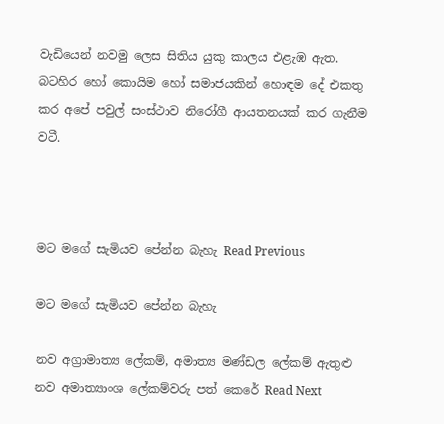වැඩියෙන් නවමු ලෙස සිතිය යුකු කාලය එළැඹ ඇත. බටහිර හෝ කොයිම හෝ සමාජයකින් හොඳම දේ එකතු කර අපේ පවුල් සංස්ථාව නිරෝගී ආයතනයක් කර ගැනීම වටී.



මට මගේ සැමියව පේන්න බැහැ Read Previous

මට මගේ සැමියව පේන්න බැහැ

නව අග්‍රාමාත්‍ය ලේකම්, අමාත්‍ය මණ්ඩල ලේකම් ඇතුළු නව අමාත්‍යාංශ ලේකම්වරු පත් කෙරේ Read Next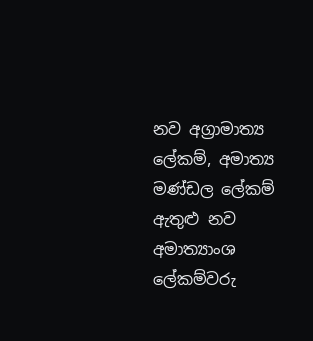නව අග්‍රාමාත්‍ය ලේකම්, අමාත්‍ය මණ්ඩල ලේකම් ඇතුළු නව අමාත්‍යාංශ ලේකම්වරු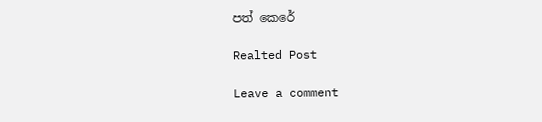පත් කෙරේ

Realted Post

Leave a comment